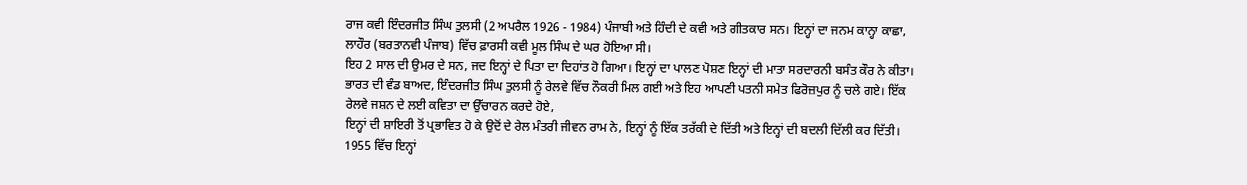ਰਾਜ ਕਵੀ ਇੰਦਰਜੀਤ ਸਿੰਘ ਤੁਲਸੀ (2 ਅਪਰੈਲ 1926 - 1984) ਪੰਜਾਬੀ ਅਤੇ ਹਿੰਦੀ ਦੇ ਕਵੀ ਅਤੇ ਗੀਤਕਾਰ ਸਨ। ਇਨ੍ਹਾਂ ਦਾ ਜਨਮ ਕਾਨ੍ਹਾ ਕਾਛਾ, ਲਾਹੌਰ (ਬਰਤਾਨਵੀ ਪੰਜਾਬ) ਵਿੱਚ ਫ਼ਾਰਸੀ ਕਵੀ ਮੂਲ ਸਿੰਘ ਦੇ ਘਰ ਹੋਇਆ ਸੀ।
ਇਹ 2 ਸਾਲ ਦੀ ਉਮਰ ਦੇ ਸਨ, ਜਦ ਇਨ੍ਹਾਂ ਦੇ ਪਿਤਾ ਦਾ ਦਿਹਾਂਤ ਹੋ ਗਿਆ। ਇਨ੍ਹਾਂ ਦਾ ਪਾਲਣ ਪੋਸ਼ਣ ਇਨ੍ਹਾਂ ਦੀ ਮਾਤਾ ਸਰਦਾਰਨੀ ਬਸੰਤ ਕੌਰ ਨੇ ਕੀਤਾ।
ਭਾਰਤ ਦੀ ਵੰਡ ਬਾਅਦ, ਇੰਦਰਜੀਤ ਸਿੰਘ ਤੁਲਸੀ ਨੂੰ ਰੇਲਵੇ ਵਿੱਚ ਨੌਕਰੀ ਮਿਲ ਗਈ ਅਤੇ ਇਹ ਆਪਣੀ ਪਤਨੀ ਸਮੇਤ ਫਿਰੋਜ਼ਪੁਰ ਨੂੰ ਚਲੇ ਗਏ। ਇੱਕ ਰੇਲਵੇ ਜਸ਼ਨ ਦੇ ਲਈ ਕਵਿਤਾ ਦਾ ਉੱਚਾਰਨ ਕਰਦੇ ਹੋਏ,
ਇਨ੍ਹਾਂ ਦੀ ਸ਼ਾਇਰੀ ਤੋਂ ਪ੍ਰਭਾਵਿਤ ਹੋ ਕੇ ਉਦੋਂ ਦੇ ਰੇਲ ਮੰਤਰੀ ਜੀਵਨ ਰਾਮ ਨੇ, ਇਨ੍ਹਾਂ ਨੂੰ ਇੱਕ ਤਰੱਕੀ ਦੇ ਦਿੱਤੀ ਅਤੇ ਇਨ੍ਹਾਂ ਦੀ ਬਦਲੀ ਦਿੱਲੀ ਕਰ ਦਿੱਤੀ।
1955 ਵਿੱਚ ਇਨ੍ਹਾਂ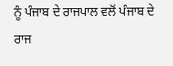ਨੂੰ ਪੰਜਾਬ ਦੇ ਰਾਜਪਾਲ ਵਲੋਂ ਪੰਜਾਬ ਦੇ ਰਾਜ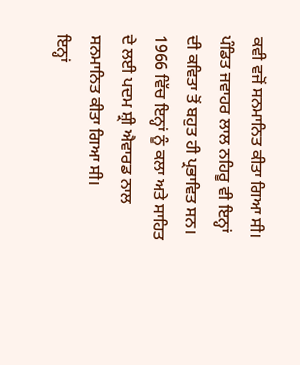ਕਵੀ ਵਜੋਂ ਸਨਮਾਨਿਤ ਕੀਤਾ ਗਿਆ ਸੀ।
ਪੰਡਿਤ ਜਵਾਹਰ ਲਾਲ ਨਹਿਰੂ ਵੀ ਇਨ੍ਹਾਂ ਦੀ ਕਵਿਤਾ ਤੋਂ ਬਹੁਤ ਹੀ ਪ੍ਰਭਾਵਿਤ ਸਨ। 1966 ਵਿੱਚ ਇਨ੍ਹਾਂ ਨੂੰ ਕਲਾ ਅਤੇ ਸਾਹਿਤ ਦੇ ਲਈ ਪਦਮ ਸ਼੍ਰੀ ਐਵਾਰਡ ਨਾਲ ਸਨਮਾਨਿਤ ਕੀਤਾ ਗਿਆ ਸੀ।
ਇਨ੍ਹਾਂ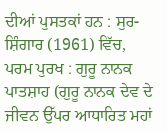ਦੀਆਂ ਪੁਸਤਕਾਂ ਹਨ : ਸੁਰ-ਸ਼ਿੰਗਾਰ (1961) ਵਿੱਚ, ਪਰਮ ਪੁਰਖ : ਗੁਰੂ ਨਾਨਕ ਪਾਤਸ਼ਾਹ (ਗੁਰੂ ਨਾਨਕ ਦੇਵ ਦੇ ਜੀਵਨ ਉੱਪਰ ਆਧਾਰਿਤ ਮਹਾਂ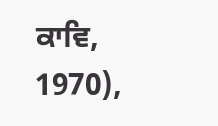ਕਾਵਿ, 1970),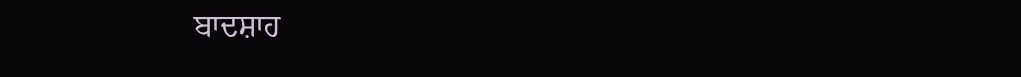ਬਾਦਸ਼ਾਹ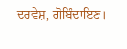ਦਰਵੇਸ਼, ਗੋਬਿੰਦਾਇਣ।